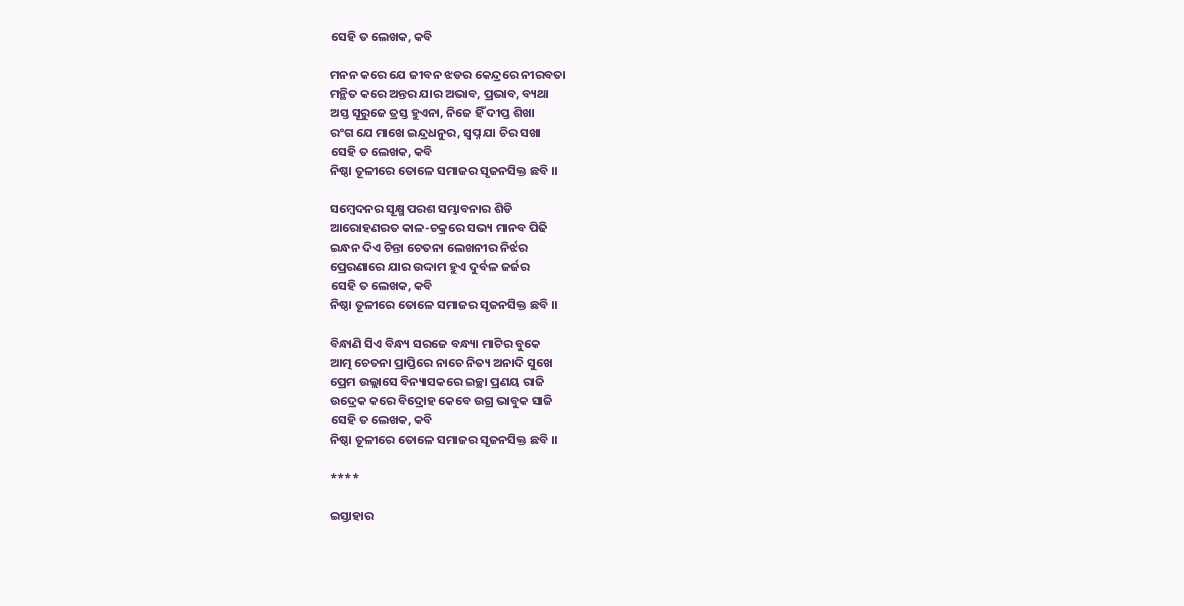ସେହି ତ ଲେଖକ, କବି

ମନନ କରେ ଯେ ଜୀବନ ଝଡର କେନ୍ଦ୍ରରେ ନୀରବତା
ମନ୍ଥିତ କରେ ଅନ୍ତର ଯାର ଅଭାବ, ପ୍ରଭାବ, ବ୍ୟଥା
ଅସ୍ତ ସୂରୁଜେ ତ୍ରସ୍ତ ହୁଏନା, ନିଜେ ହିଁ ଦୀପ୍ତ ଶିଖା
ରଂଗ ଯେ ମାଖେ ଇନ୍ଦ୍ରଧନୁର, ସ୍ବପ୍ନ ଯା ଚିର ସଖା
ସେହି ତ ଲେଖକ, କବି
ନିଷ୍ଠା ତୂଳୀରେ ତୋଳେ ସମାଜର ସୃଜନସିକ୍ତ ଛବି ।।

ସମ୍ବେଦନର ସୂକ୍ଷ୍ମ ପରଶ ସମ୍ଭାବନାର ଶିଡି
ଆରୋହଣରତ କାଳ-ଚକ୍ରରେ ସଭ୍ୟ ମାନବ ପିଢି
ଇନ୍ଧନ ଦିଏ ଚିନ୍ତା ଚେତନା ଲେଖନୀର ନିର୍ଝର
ପ୍ରେରଣାରେ ଯାର ଉଦ୍ଦାମ ହୁଏ ଦୁର୍ବଳ ଜର୍ଜର
ସେହି ତ ଲେଖକ, କବି
ନିଷ୍ଠା ତୂଳୀରେ ତୋଳେ ସମାଜର ସୃଜନସିକ୍ତ ଛବି ।।

ବିନ୍ଧାଣି ସିଏ ବିନ୍ଧ୍ୟ ସରଜେ ବନ୍ଧ୍ୟା ମାଟିର ବୁକେ
ଆତ୍ମ ଚେତନା ପ୍ରାପ୍ତିରେ ନାଚେ ନିତ୍ୟ ଅନାଦି ସୁଖେ
ପ୍ରେମ ଉଲ୍ଲାସେ ବିନ୍ୟାସକରେ ଇଚ୍ଛା ପ୍ରଣୟ ରାଜି
ଉଦ୍ରେକ କରେ ବିଦ୍ରୋହ କେବେ ଉଗ୍ର ଭାବୁକ ସାଜି
ସେହି ତ ଲେଖକ, କବି
ନିଷ୍ଠା ତୂଳୀରେ ତୋଳେ ସମାଜର ସୃଜନସିକ୍ତ ଛବି ।।

****

ଇସ୍ତାହାର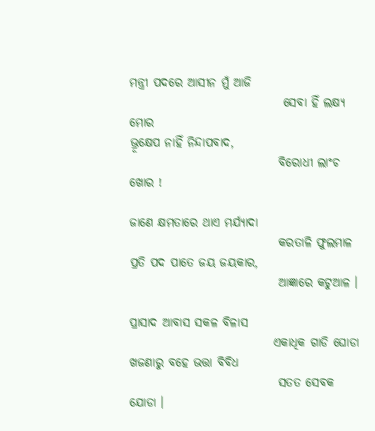ମନ୍ତ୍ରୀ ପଦରେ ଆସୀନ ମୁଁ ଆଜି
                                ସେବା ହିଁ ଲକ୍ଷ୍ୟ ମୋର
ଭ୍ରୂକ୍ଷେପ ନାହିଁ ନିନ୍ଦାପବାଦ,
                               ବିରୋଧୀ ଲାଂଚ ଖୋର !

ଜାଣେ କ୍ଷମତାରେ ଥାଏ ମର୍ଯ୍ୟାଦା
                               କରତାଳି ଫୁଲମାଳ
ପ୍ରତି ପଦ ପାତେ ଜୟ ଜୟକାର,
                               ଆଜ୍ଞାରେ କଟୁଆଳ ।

ପ୍ରାସାଦ ଆବାସ ସକଳ ବିଳାସ
                              ଏକାଧିକ ଗାଡି ଘୋଡା
ଖଜଣାରୁ ବହେ ଭତ୍ତା ବିବିଧ
                               ସତତ ସେବକ ଯୋଡା ।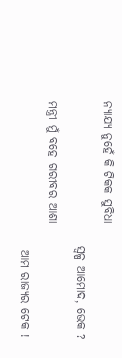ନ୍ୟାଯ୍ୟ ନୁହେଁ କି ଟିକକ ସୁବିଧା
                              ସ୍ବଳ୍ପ ଆମୋଦ, ଭେକ ?
ମନ୍ତ୍ରୀ ମୁଁ ବହେ ଗରୀବର ଆଶା
                               ଆମ ରାଜ୍ୟର ଟେକ !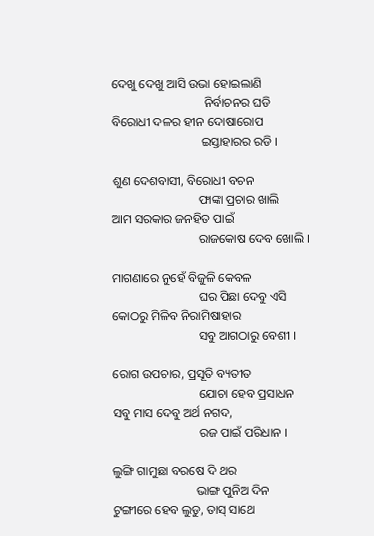ଦେଖୁ ଦେଖୁ ଆସି ଉଭା ହୋଇଲାଣି
                              ନିର୍ବାଚନର ଘଡି
ବିରୋଧୀ ଦଳର ହୀନ ଦୋଷାରୋପ
                             ଇସ୍ତାହାରର ରଡି ।

ଶୁଣ ଦେଶବାସୀ, ବିରୋଧୀ ବଚନ
                            ଫାଙ୍କା ପ୍ରଚାର ଖାଲି
ଆମ ସରକାର ଜନହିତ ପାଇଁ
                            ରାଜକୋଷ ଦେବ ଖୋଲି ।

ମାଗଣାରେ ନୁହେଁ ବିଜୁଳି କେବଳ
                            ଘର ପିଛା ଦେବୁ ଏସି
କୋଠରୁ ମିଳିବ ନିରାମିଷାହାର
                            ସବୁ ଆଗଠାରୁ ବେଶୀ ।

ରୋଗ ଉପଚାର, ପ୍ରସୂତି ବ୍ୟତୀତ
                            ଯୋଚା ହେବ ପ୍ରସାଧନ
ସବୁ ମାସ ଦେବୁ ଅର୍ଥ ନଗଦ,
                            ରଜ ପାଇଁ ପରିଧାନ ।

ଲୁଙ୍ଗି ଗାମୁଛା ବରଷେ ଦି ଥର
                           ଭାଙ୍ଗ ପୁନିଅ ଦିନ
ଟୁଙ୍ଗୀରେ ହେବ ଲୁଡୁ, ତାସ୍ ସାଥେ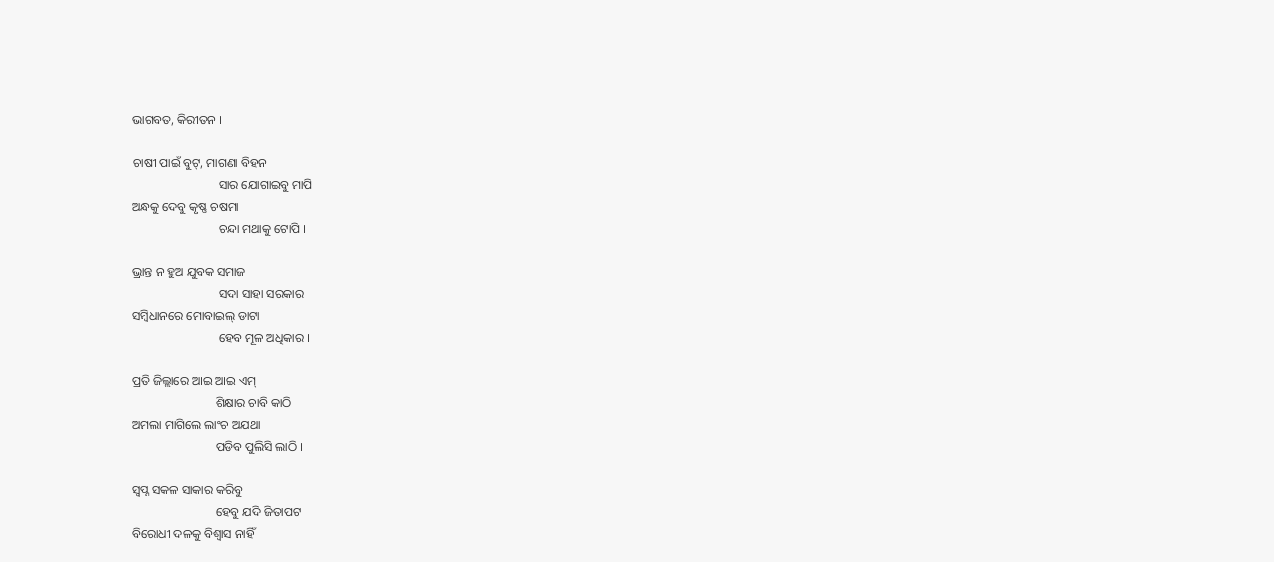ଭାଗବତ, କିରୀତନ ।

ଚାଷୀ ପାଇଁ ବୁଟ୍, ମାଗଣା ବିହନ
                            ସାର ଯୋଗାଇବୁ ମାପି
ଅନ୍ଧକୁ ଦେବୁ କୃଷ୍ଣ ଚଷମା
                            ଚନ୍ଦା ମଥାକୁ ଟୋପି ।

ଭ୍ରାନ୍ତ ନ ହୁଅ ଯୁବକ ସମାଜ
                            ସଦା ସାହା ସରକାର
ସମ୍ବିଧାନରେ ମୋବାଇଲ୍ ଡାଟା
                            ହେବ ମୂଳ ଅଧିକାର ।

ପ୍ରତି ଜିଲ୍ଲାରେ ଆଇ ଆଇ ଏମ୍
                           ଶିକ୍ଷାର ଚାବି କାଠି
ଅମଲା ମାଗିଲେ ଲାଂଚ ଅଯଥା
                           ପଡିବ ପୁଲିସି ଲାଠି ।

ସ୍ବପ୍ନ ସକଳ ସାକାର କରିବୁ
                           ହେବୁ ଯଦି ଜିତାପଟ
ବିରୋଧୀ ଦଳକୁ ବିଶ୍ବାସ ନାହିଁ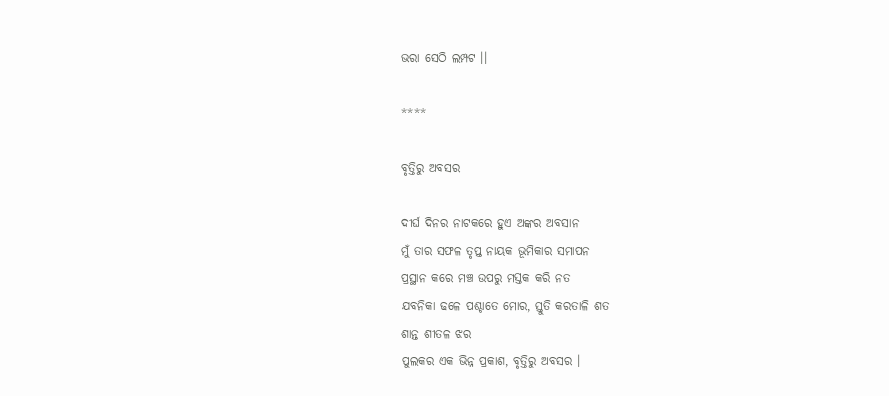ଭରା ସେଠି ଲମ୍ପଟ ।।

****

ବୃତ୍ତିରୁ ଅବସର

ଦୀର୍ଘ ଦିନର ନାଟକରେ ହୁଏ ଅଙ୍କର ଅବସାନ
ମୁଁ ତାର ସଫଳ ତୃପ୍ତ ନାୟକ ଭୂମିକାର ସମାପନ
ପ୍ରସ୍ଥାନ କରେ ମଞ୍ଚ ଉପରୁ ମସ୍ତକ କରି ନତ
ଯବନିକା ଢଳେ ପଶ୍ଚାତେ ମୋର, ସ୍ତୁତି କରତାଳି ଶତ
ଶାନ୍ତ ଶୀତଳ ଝର
ପୁଲକର ଏକ ଭିନ୍ନ ପ୍ରକାଶ, ବୃତ୍ତିରୁ ଅବସର ।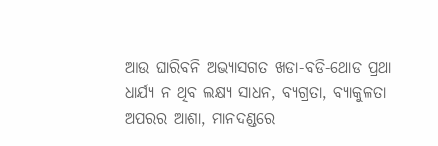ଆଉ ଘାରିବନି ଅଭ୍ୟାସଗତ ଖଡା-ବଡି-ଥୋଡ ପ୍ରଥା
ଧାର୍ଯ୍ଯ ନ ଥିବ ଲକ୍ଷ୍ୟ ସାଧନ, ବ୍ୟଗ୍ରତା, ବ୍ୟାକୁଳତା
ଅପରର ଆଶା, ମାନଦଣ୍ଡରେ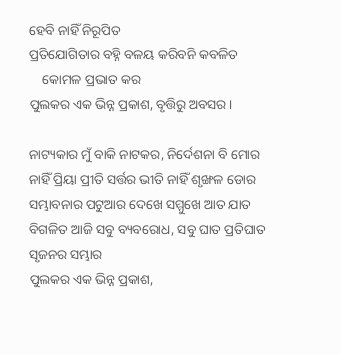ହେବି ନାହିଁ ନିରୂପିତ
ପ୍ରତିଯୋଗିତାର ବହ୍ନି ବଳୟ କରିବନି କବଳିତ
    କୋମଳ ପ୍ରଭାତ କର
ପୁଲକର ଏକ ଭିନ୍ନ ପ୍ରକାଶ, ବୃତ୍ତିରୁ ଅବସର ।

ନାଟ୍ୟକାର ମୁଁ ବାକି ନାଟକର, ନିର୍ଦେଶନା ବି ମୋର
ନାହିଁ ପ୍ରିୟା ପ୍ରୀତି ସର୍ତ୍ତର ଭୀତି ନାହିଁ ଶୃଙ୍ଖଳ ଡୋର
ସମ୍ଭାବନାର ପଟୁଆର ଦେଖେ ସମ୍ମୁଖେ ଆତ ଯାତ
ବିଗଳିତ ଆଜି ସବୁ ବ୍ୟବରୋଧ, ସବୁ ଘାତ ପ୍ରତିଘାତ
ସୃଜନର ସମ୍ଭାର
ପୁଲକର ଏକ ଭିନ୍ନ ପ୍ରକାଶ,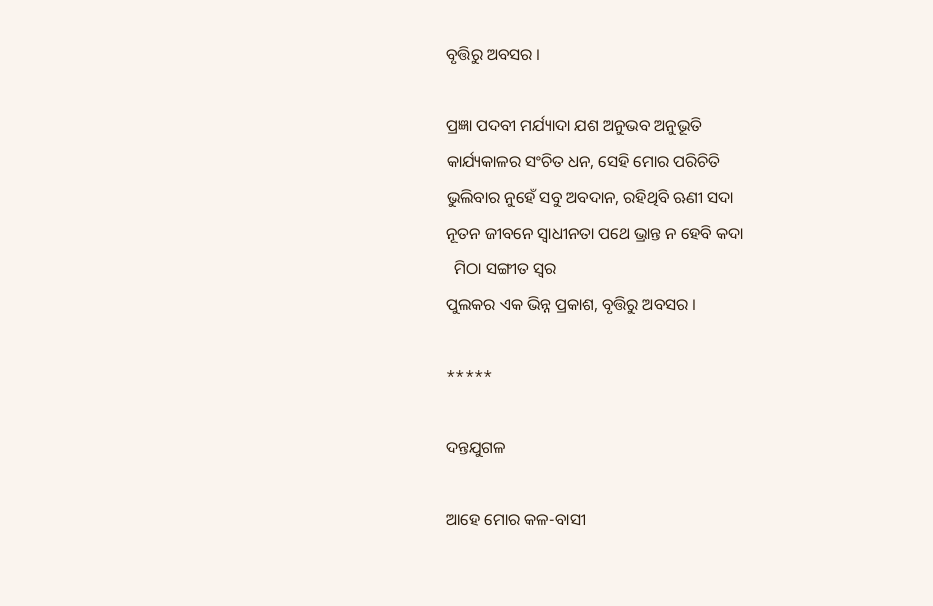ବୃତ୍ତିରୁ ଅବସର ।

ପ୍ରଜ୍ଞା ପଦବୀ ମର୍ଯ୍ୟାଦା ଯଶ ଅନୁଭବ ଅନୁଭୂତି
କାର୍ଯ୍ୟକାଳର ସଂଚିତ ଧନ, ସେହି ମୋର ପରିଚିତି
ଭୁଲିବାର ନୁହେଁ ସବୁ ଅବଦାନ, ରହିଥିବି ଋଣୀ ସଦା
ନୂତନ ଜୀବନେ ସ୍ବାଧୀନତା ପଥେ ଭ୍ରାନ୍ତ ନ ହେବି କଦା
  ମିଠା ସଙ୍ଗୀତ ସ୍ବର
ପୁଲକର ଏକ ଭିନ୍ନ ପ୍ରକାଶ, ବୃତ୍ତିରୁ ଅବସର ।

*****

ଦନ୍ତଯୁଗଳ

ଆହେ ମୋର କଳ-ବାସୀ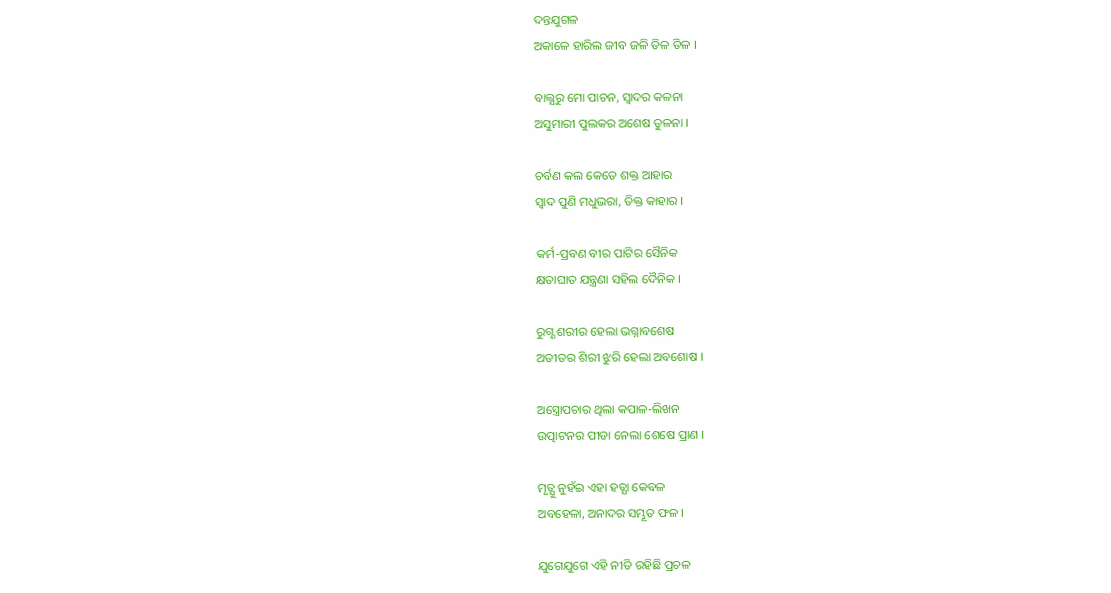ଦନ୍ତଯୁଗଳ
ଅକାଳେ ହାରିଲ ଜୀବ ଜଳି ତିଳ ତିଳ ।

ବାଲ୍ଯରୁ ମୋ ପାଚନ, ସ୍ବାଦର କଳନା
ଅସୁମାରୀ ପୁଲକର ଅଶେଷ ତୁଳନା ।

ଚର୍ବଣ କଲ କେତେ ଶକ୍ତ ଆହାର
ସ୍ବାଦ ପୁଣି ମଧୁଭରା, ତିକ୍ତ କାହାର ।

କର୍ମ-ପ୍ରବଣ ବୀର ପାଟିର ସୈନିକ
କ୍ଷତାଘାତ ଯନ୍ତ୍ରଣା ସହିଲ ଦୈନିକ ।

ରୁଗ୍ଣ ଶରୀର ହେଲା ଭଗ୍ନାବଶେଷ
ଅତୀତର ଶିରୀ ଝୁରି ହେଲା ଅବଶୋଷ ।

ଅସ୍ତ୍ରୋପଚାର ଥିଲା କପାଳ-ଲିଖନ
ଉତ୍ପାଟନର ପୀଡା ନେଲା ଶେଷେ ପ୍ରାଣ ।

ମୃତ୍ଯୁ ନୁହଁଇ ଏହା ହତ୍ଯା କେବଳ
ଅବହେଳା, ଅନାଦର ସମ୍ଭୂତ ଫଳ ।

ଯୁଗେଯୁଗେ ଏହି ନୀତି ରହିଛି ପ୍ରଚଳ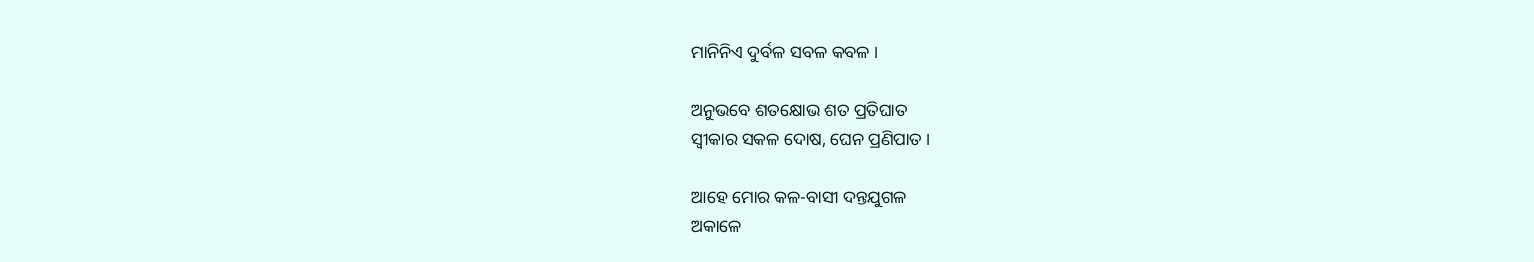ମାନିନିଏ ଦୁର୍ବଳ ସବଳ କବଳ ।

ଅନୁଭବେ ଶତକ୍ଷୋଭ ଶତ ପ୍ରତିଘାତ
ସ୍ବୀକାର ସକଳ ଦୋଷ, ଘେନ ପ୍ରଣିପାତ ।

ଆହେ ମୋର କଳ-ବାସୀ ଦନ୍ତଯୁଗଳ
ଅକାଳେ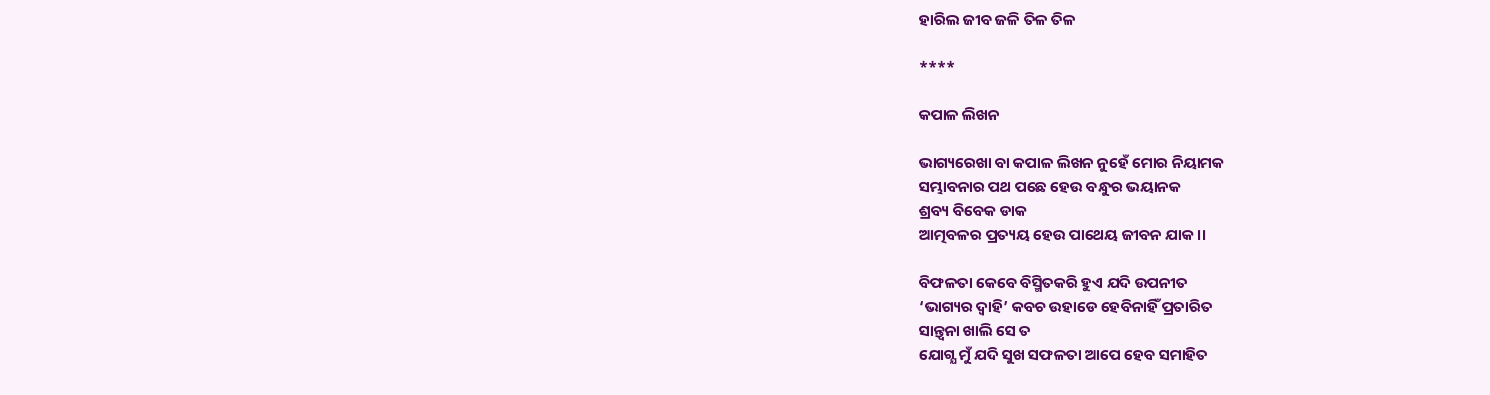ହାରିଲ ଜୀବ ଜଳି ତିଳ ତିଳ

****

କପାଳ ଲିଖନ

ଭାଗ୍ୟରେଖା ବା କପାଳ ଲିଖନ ନୁହେଁ ମୋର ନିୟାମକ
ସମ୍ଭାବନାର ପଥ ପଛେ ହେଉ ବନ୍ଧୁର ଭୟାନକ
ଶ୍ରବ୍ୟ ବିବେକ ଡାକ
ଆତ୍ମବଳର ପ୍ରତ୍ୟୟ ହେଉ ପାଥେୟ ଜୀବନ ଯାକ ।।

ବିଫଳତା କେବେ ବିସ୍ମିତକରି ହୁଏ ଯଦି ଉପନୀତ
‘ଭାଗ୍ୟର ଦ୍ବାହି’ କବଚ ଉହାଡେ ହେବିନାହିଁ ପ୍ରତାରିତ
ସାନ୍ତ୍ବନା ଖାଲି ସେ ତ
ଯୋଗ୍ଯ ମୁଁ ଯଦି ସୁଖ ସଫଳତା ଆପେ ହେବ ସମାହିତ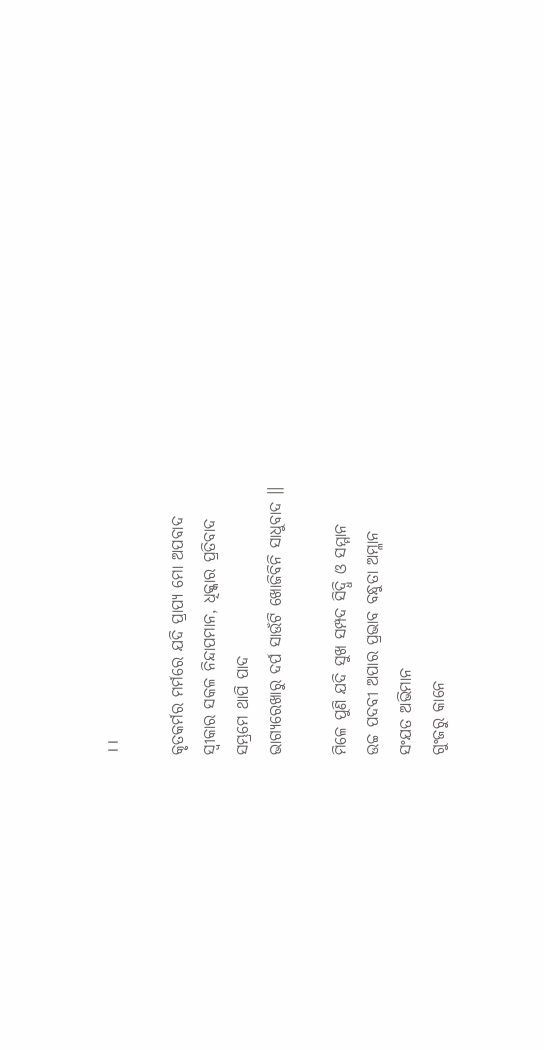।।

କୃତକର୍ମର ମର୍ମରେ ଯଦି ପ୍ରାପ୍ୟ ମୋ ଅପବାଦ
ସ୍ବୀକାର ସକଳ ନିନ୍ଦାପମାନ, ଧିକ୍କାର ପ୍ରତିବାଦ
ସମ୍ଭ୍ରମେ ଥାପି ପାଦ
ଭାଗ୍ୟରେଖାରୁ ଦର୍ପ ସାଉଁଟି ଖୋଜିବିନି ସାଧୁବାଦ ।।

ମିଳେ ପୁଣି ଯଦି ସୁଖ ସମ୍ପଦ ସିଦ୍ଧି ଓ ସମ୍ମାନ
ଉଚ୍ଚ ପଦବୀ ଅପାର ପ୍ରଭାବ ବନ୍ଧୁତା ଅମ୍ଳାନ
ସଂଯତ ଅଭିମାନ
ଗୁଂଜରୁ କାନେ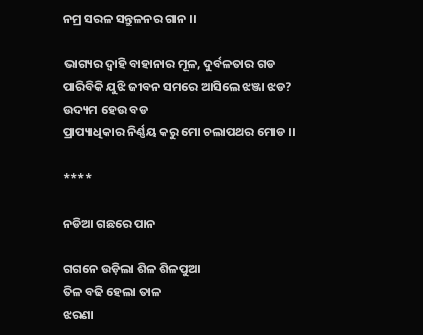ନମ୍ର ସରଳ ସନ୍ତୁଳନର ଗାନ ।।

ଭାଗ୍ୟର ଦ୍ଵାହି ବାହାନାର ମୂଳ, ଦୁର୍ବଳତାର ଗଡ
ପାରିବିକି ଯୁଝି ଜୀବନ ସମରେ ଆସିଲେ ଝଞ୍ଜା ଝଡ?
ଉଦ୍ୟମ ହେଉ ବଡ
ପ୍ରାପ୍ୟାଧିକାର ନିର୍ଣ୍ଣୟ କରୁ ମୋ ଚଲାପଥର ମୋଡ ।।

****

ନଡିଆ ଗଛରେ ପାନ

ଗଗନେ ଉଡ଼ିଲା ଶିଳ ଶିଳପୁଆ
ତିଳ ବଢି ହେଲା ତାଳ
ଝରଣା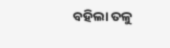ବହିଲା ତଳୁ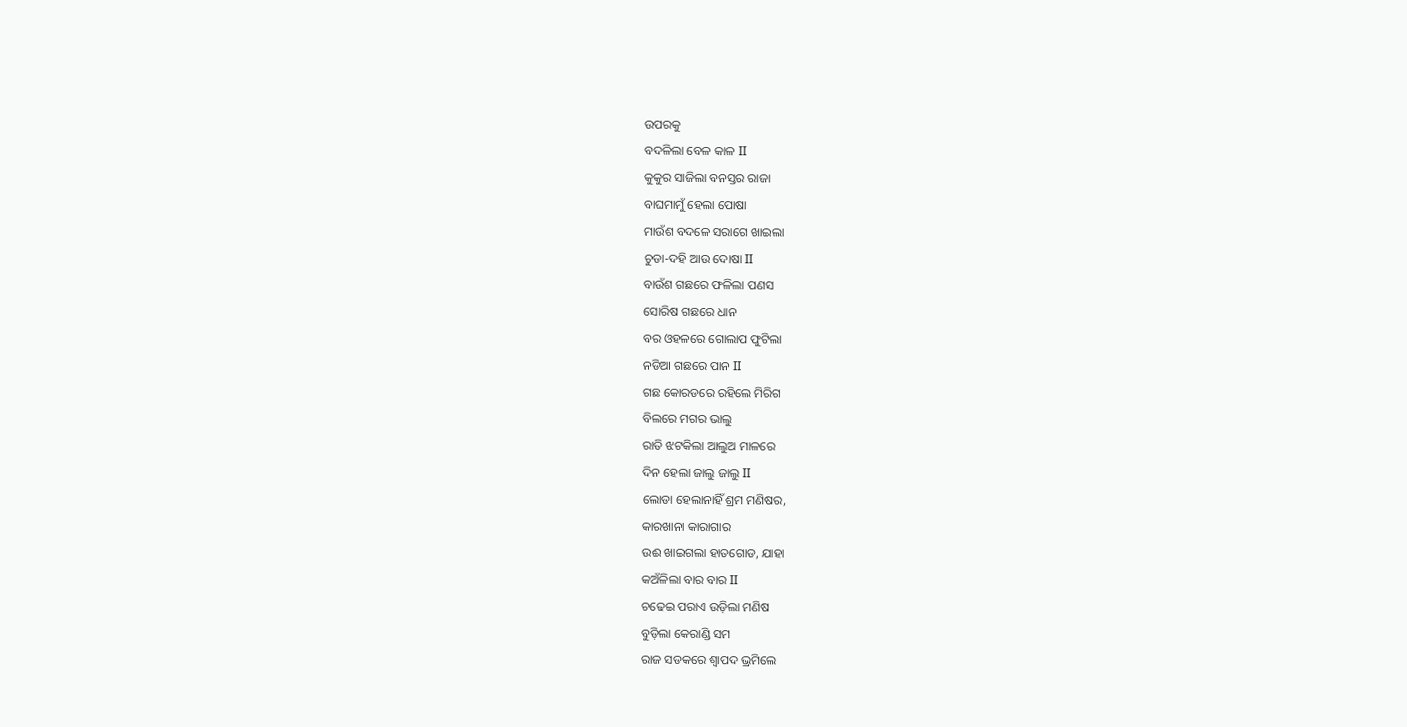ଉପରକୁ
ବଦଳିଲା ବେଳ କାଳ II
କୁକୁର ସାଜିଲା ବନସ୍ତର ରାଜା
ବାଘମାମୁଁ ହେଲା ପୋଷା
ମାଉଁଶ ବଦଳେ ସରାଗେ ଖାଇଲା
ଚୁଡା-ଦହି ଆଉ ଦୋଷା II
ବାଉଁଶ ଗଛରେ ଫଳିଲା ପଣସ
ସୋରିଷ ଗଛରେ ଧାନ
ବର ଓହଳରେ ଗୋଲାପ ଫୁଟିଲା
ନଡିଆ ଗଛରେ ପାନ II
ଗଛ କୋରଡରେ ରହିଲେ ମିରିଗ
ବିଲରେ ମଗର ଭାଲୁ
ରାତି ଝଟକିଲା ଆଲୁଅ ମାଳରେ
ଦିନ ହେଲା ଜାଲୁ ଜାଲୁ II
ଲୋଡା ହେଲାନାହିଁ ଶ୍ରମ ମଣିଷର,
କାରଖାନା କାରାଗାର
ଉଈ ଖାଇଗଲା ହାତଗୋଡ, ଯାହା
କଅଁଳିଲା ବାର ବାର II
ଚଢେଇ ପରାଏ ଉଡ଼ିଲା ମଣିଷ
ବୁଡ଼ିଲା କେରାଣ୍ଡି ସମ
ରାଜ ସଡକରେ ଶ୍ଵାପଦ ଭ୍ରମିଲେ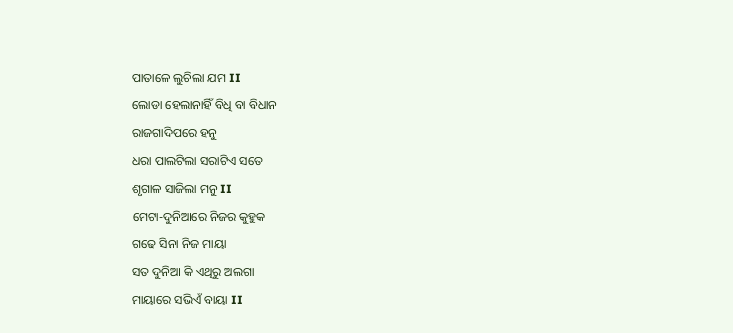ପାତାଳେ ଲୁଚିଲା ଯମ II
ଲୋଡା ହେଲାନାହିଁ ବିଧି ବା ବିଧାନ
ରାଜଗାଦିପରେ ହନୁ
ଧରା ପାଲଟିଲା ସରାଟିଏ ସତେ
ଶୃଗାଳ ସାଜିଲା ମନୁ II
ମେଟା-ଦୁନିଆରେ ନିଜର କୁହୁକ
ଗଢେ ସିନା ନିଜ ମାୟା
ସତ ଦୁନିଆ କି ଏଥିରୁ ଅଲଗା
ମାୟାରେ ସଭିଏଁ ବାୟା II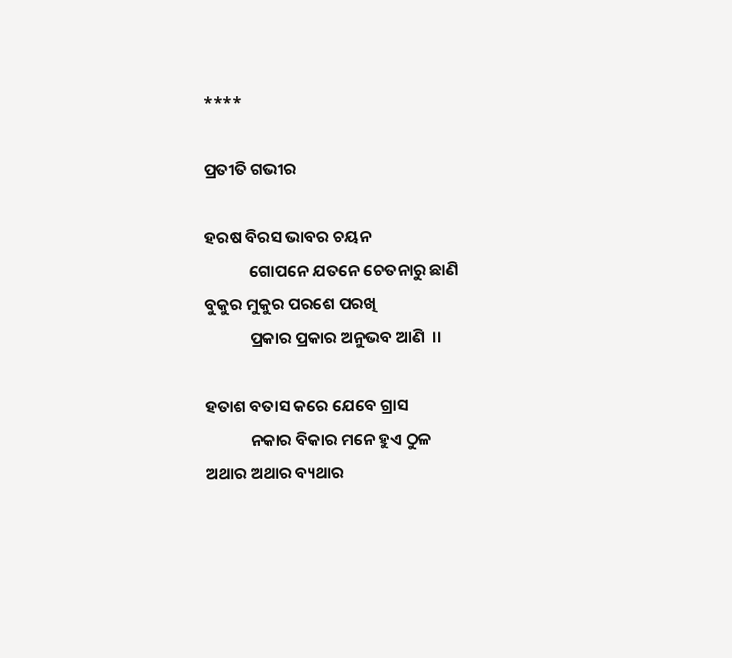****

ପ୍ରତୀତି ଗଭୀର

ହରଷ ବିରସ ଭାବର ଚୟନ
            ଗୋପନେ ଯତନେ ଚେତନାରୁ ଛାଣି
ବୁକୁର ମୁକୁର ପରଶେ ପରଖି
            ପ୍ରକାର ପ୍ରକାର ଅନୁଭବ ଆଣି  ।।

ହତାଶ ବତାସ କରେ ଯେବେ ଗ୍ରାସ
            ନକାର ବିକାର ମନେ ହୁଏ ଠୁଳ
ଅଥାର ଅଥାର ବ୍ୟଥାର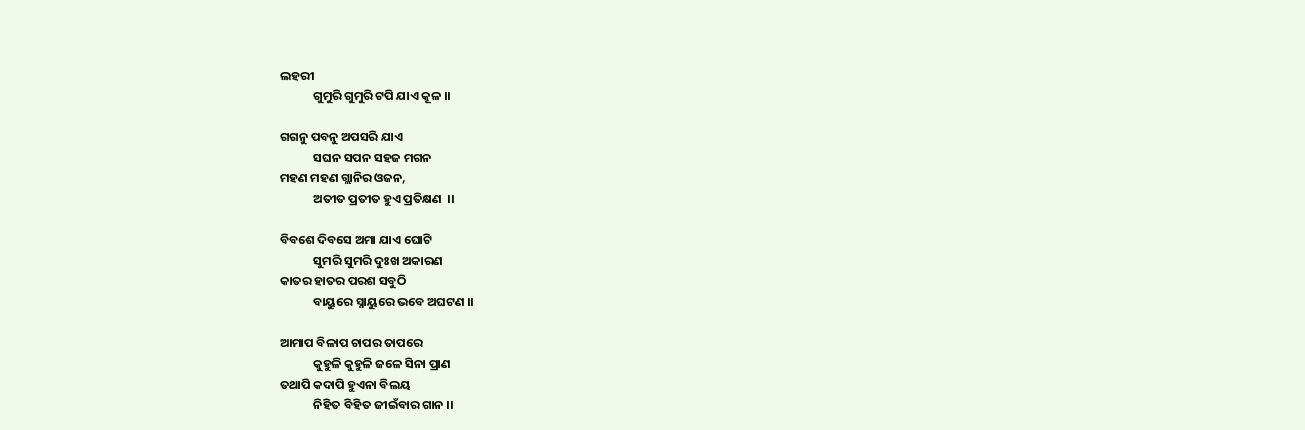ଲହରୀ
            ଗୁମୁରି ଗୁମୁରି ଟପି ଯାଏ କୂଳ ।।

ଗଗନୁ ପବନୁ ଅପସରି ଯାଏ
            ସଘନ ସପନ ସହଜ ମଗନ
ମହଣ ମହଣ ଗ୍ଲାନିର ଓଜନ,
            ଅତୀତ ପ୍ରତୀତ ହୁଏ ପ୍ରତିକ୍ଷଣ  ।।

ବିବଶେ ଦିବସେ ଅମା ଯାଏ ଘୋଟି
            ସୁମରି ସୁମରି ଦୁଃଖ ଅକାରଣ
କାତର ହାତର ପରଶ ସବୁଠି
            ବାୟୁରେ ସ୍ନାୟୁରେ ଭବେ ଅଘଟଣ ।।

ଆମାପ ବିଳାପ ଚାପର ତାପରେ
            କୁହୁଳି କୁହୁଳି ଜଳେ ସିନା ପ୍ରାଣ
ତଥାପି କଦାପି ହୁଏନା ବିଲୟ
            ନିହିତ ବିହିତ ଜୀଇଁବାର ଗାନ ।।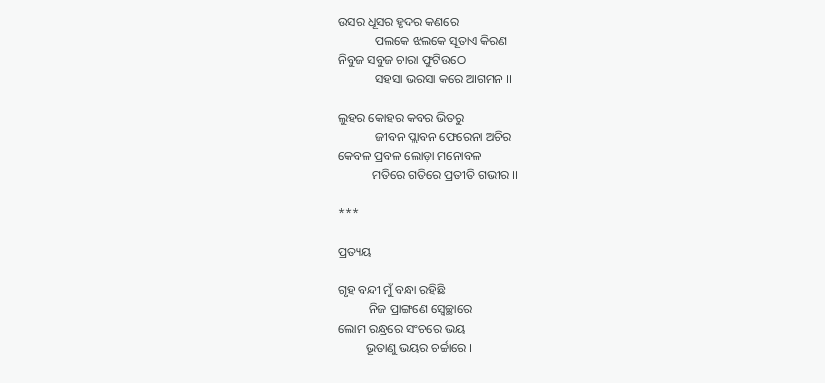ଉସର ଧୂସର ହୃଦର କଣରେ
            ପଲକେ ଝଲକେ ସୂତାଏ କିରଣ
ନିବୁଜ ସବୁଜ ଚାରା ଫୁଟିଉଠେ
            ସହସା ଭରସା କରେ ଆଗମନ ।।

ଲୁହର କୋହର କବର ଭିତରୁ
            ଜୀବନ ପ୍ଲାବନ ଫେରେନା ଅଚିର
କେବଳ ପ୍ରବଳ ଲୋଡ଼ା ମନୋବଳ
           ମତିରେ ଗତିରେ ପ୍ରତୀତି ଗଭୀର ।।

***

ପ୍ରତ୍ୟୟ

ଗୃହ ବନ୍ଦୀ ମୁଁ ବନ୍ଧା ରହିଛି
          ନିଜ ପ୍ରାଙ୍ଗଣେ ସ୍ବେଚ୍ଛାରେ
ଲୋମ ରନ୍ଧ୍ରରେ ସଂଚରେ ଭୟ
         ଭୂତାଣୁ ଭୟର ଚର୍ଚ୍ଚାରେ ।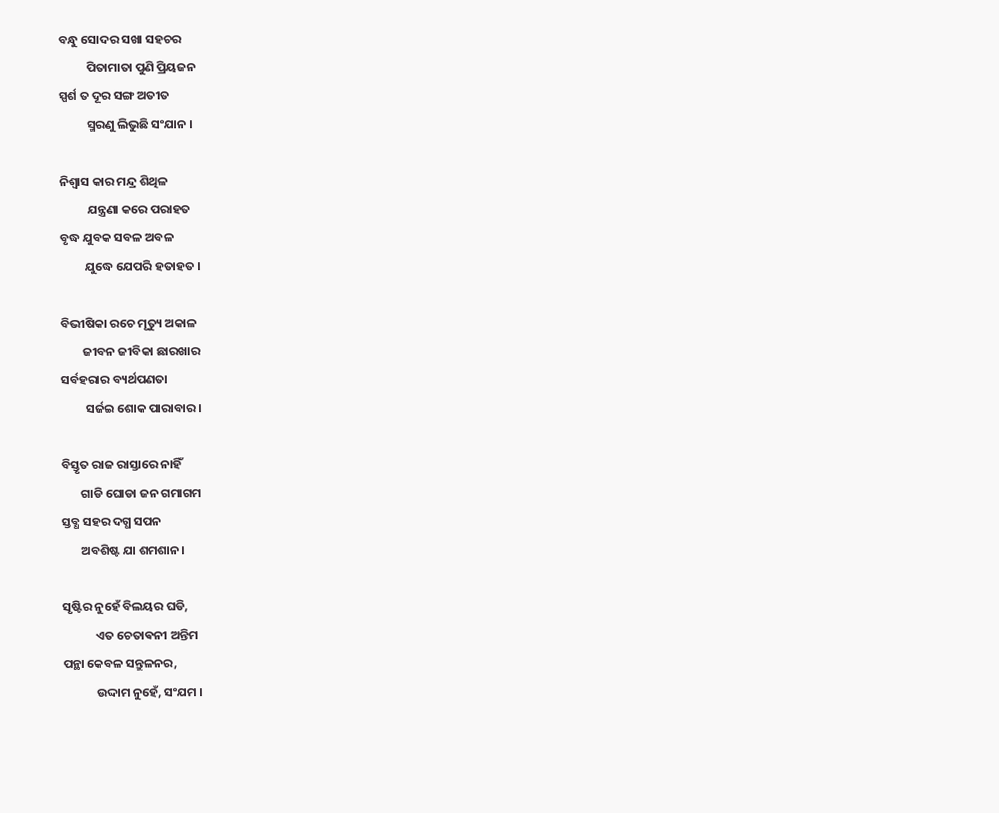ବନ୍ଧୁ ସୋଦର ସଖା ସହଚର
          ପିତାମାତା ପୁଣି ପ୍ରିୟଜନ
ସ୍ପର୍ଶ ତ ଦୂର ସଙ୍ଗ ଅତୀତ
          ସ୍ମରଣୁ ଲିଭୁଛି ସଂଯାନ ।

ନିଶ୍ବାସ କାର ମନ୍ଦ୍ର ଶିଥିଳ
          ଯନ୍ତ୍ରଣା କରେ ପରାହତ
ବୃଦ୍ଧ ଯୁବକ ସବଳ ଅବଳ
         ଯୁଦ୍ଧେ ଯେପରି ହତାହତ ।

ବିଭୀଷିକା ରଚେ ମୃତ୍ୟୁ ଅକାଳ
        ଜୀବନ ଜୀବିକା ଛାରଖାର
ସର୍ବହରାର ବ୍ୟର୍ଥପଣତା
         ସର୍ଜଇ ଶୋକ ପାରାବାର ।

ବିସ୍ତୃତ ରାଜ ରାସ୍ତାରେ ନାହିଁ
       ଗାଡି ଘୋଡା ଜନ ଗମାଗମ
ସ୍ତବ୍ଧ ସହର ଦଗ୍ଧ ସପନ
       ଅବଶିଷ୍ଟ ଯା ଶମଶାନ ।

ସୃଷ୍ଟିର ନୁହେଁ ବିଲୟର ଘଡି,
            ଏତ ଚେତାଵନୀ ଅନ୍ତିମ
ପନ୍ଥା କେବଳ ସନ୍ତୁଳନର,
            ଉଦ୍ଦାମ ନୁହେଁ, ସଂଯମ ।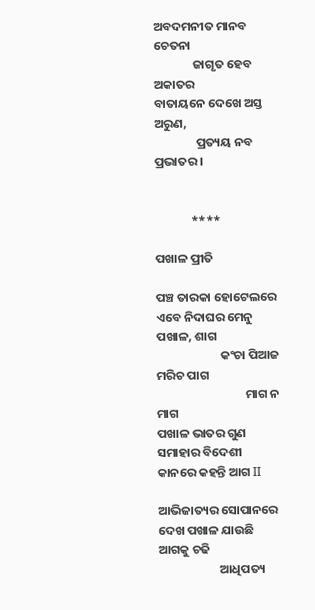ଅବଦମନୀତ ମାନବ ଚେତନା
              ଜାଗୃତ ହେବ ଅକାତର
ବାତାୟନେ ଦେଖେ ଅସ୍ତ ଅରୁଣ,
               ପ୍ରତ୍ୟୟ ନବ ପ୍ରଭାତର ।


             ****

ପଖାଳ ପ୍ରୀତି

ପଞ୍ଚ ତାରକା ହୋଟେଲରେ ଏବେ ନିଦାଘର ମେନୁ ପଖାଳ, ଶାଗ
                       କଂଚା ପିଆଜ ମରିଚ ପାଗ
                                ମାଗ ନ ମାଗ
ପଖାଳ ଭାତର ଗୁଣ ସମାହାର ବିଦେଶୀ କାନରେ କହନ୍ତି ଆଗ II

ଆଭିଜାତ୍ୟର ସୋପାନରେ ଦେଖ ପଖାଳ ଯାଉଛି ଆଗକୁ ଚଢି
                      ଆଧିପତ୍ୟ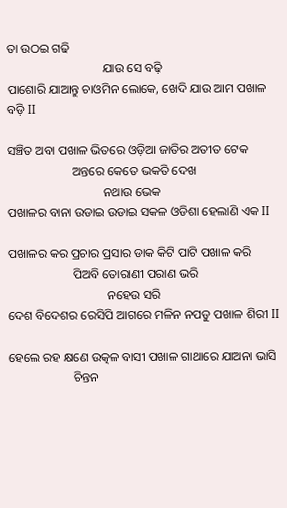ତା ଉଠଇ ଗଢି
                               ଯାଉ ସେ ବଢ଼ି
ପାଶୋରି ଯାଆନ୍ତୁ ଚାଓମିନ ଲୋକେ, ଖେଦି ଯାଉ ଆମ ପଖାଳ ବଡ଼ି II

ସଞ୍ଚିତ ଅବା ପଖାଳ ଭିତରେ ଓଡ଼ିଆ ଜାତିର ଅତୀତ ଟେକ
                     ଅନ୍ତରେ କେତେ ଭକତି ଦେଖ
                               ନଥାଉ ଭେକ
ପଖାଳର ବାନା ଉଡାଇ ଉଡାଇ ସକଳ ଓଡିଶା ହେଲାଣି ଏକ II

ପଖାଳର କର ପ୍ରଚାର ପ୍ରସାର ଡାକ କିଟି ପାଟି ପଖାଳ କରି
                     ପିଅବି ତୋରାଣୀ ପରାଣ ଭରି
                                ନହେଉ ସରି
ଦେଶ ବିଦେଶର ରେସିପି ଆଗରେ ମଳିନ ନପଡୁ ପଖାଳ ଶିରୀ II

ହେଲେ ରହ କ୍ଷଣେ ଉତ୍କଳ ବାସୀ ପଖାଳ ଗାଥାରେ ଯାଅନା ଭାସି
                     ଚିନ୍ତନ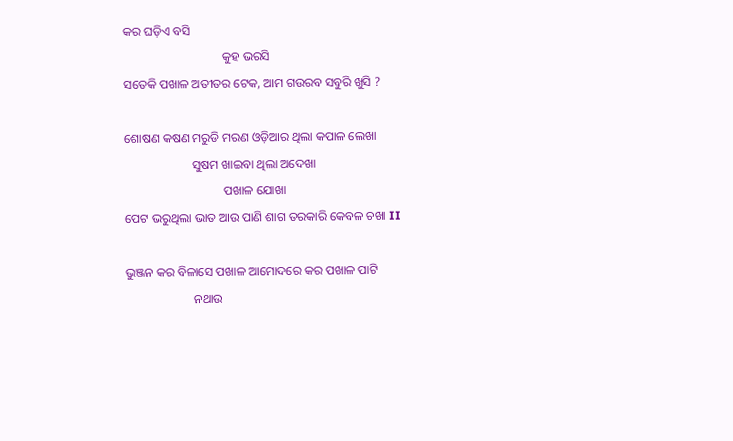କର ଘଡ଼ିଏ ବସି
                                କୁହ ଭରସି
ସତେକି ପଖାଳ ଅତୀତର ଟେକ, ଆମ ଗଉରବ ସବୁରି ଖୁସି ?

ଶୋଷଣ କଷଣ ମରୁଡି ମରଣ ଓଡ଼ିଆର ଥିଲା କପାଳ ଲେଖା
                      ସୁଷମ ଖାଇବା ଥିଲା ଅଦେଖା
                                ପଖାଳ ଯୋଖା
ପେଟ ଭରୁଥିଲା ଭାତ ଆଉ ପାଣି ଶାଗ ତରକାରି କେବଳ ଚଖା II

ଭୁଞ୍ଜନ କର ବିଳାସେ ପଖାଳ ଆମୋଦରେ କର ପଖାଳ ପାଟି
                      ନଥାଉ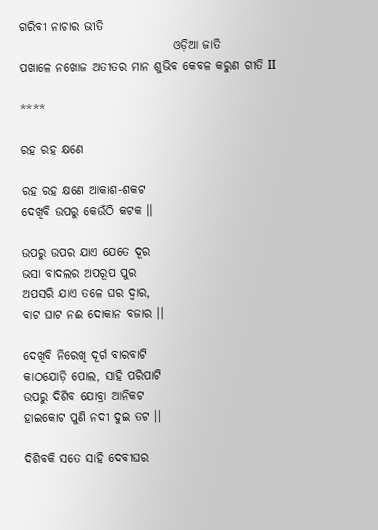ଗରିବୀ ନାଚାର ଭୀତି
                                ଓଡ଼ିଆ ଜାତି
ପଖାଳେ ନଖୋଜ ଅତୀତର ମାନ ଶୁଭିବ କେବଳ କରୁଣ ଗୀତି II

****

ରହ ରହ କ୍ଷଣେ

ରହ ରହ କ୍ଷଣେ ଆକାଶ-ଶକଟ
ଦେଖିବି ଉପରୁ କେଉଁଠି କଟକ ।।

ଉପରୁ ଉପର ଯାଏ ଯେତେ ଦୂର
ଭସା ବାଦଲର ଅପରୂପ ପୁର
ଅପସରି ଯାଏ ତଳେ ଘର ଦ୍ୱାର,
ବାଟ ଘାଟ ନଈ ଦୋକାନ ବଜାର ।।

ଦେଖିବି ନିରେଖି ଦୂର୍ଗ ବାରବାଟି
କାଠଯୋଡ଼ି ପୋଲ, ସାହି ପରିପାଟି
ଉପରୁ ଦିଶିବ ଯୋବ୍ରା ଆନିକଟ
ହାଇକୋଟ ପୁଣି ନଦୀ ଦୁଇ ତଟ ।।

ଦିଶିବକି ସତେ ସାହି ଦେବୀଘର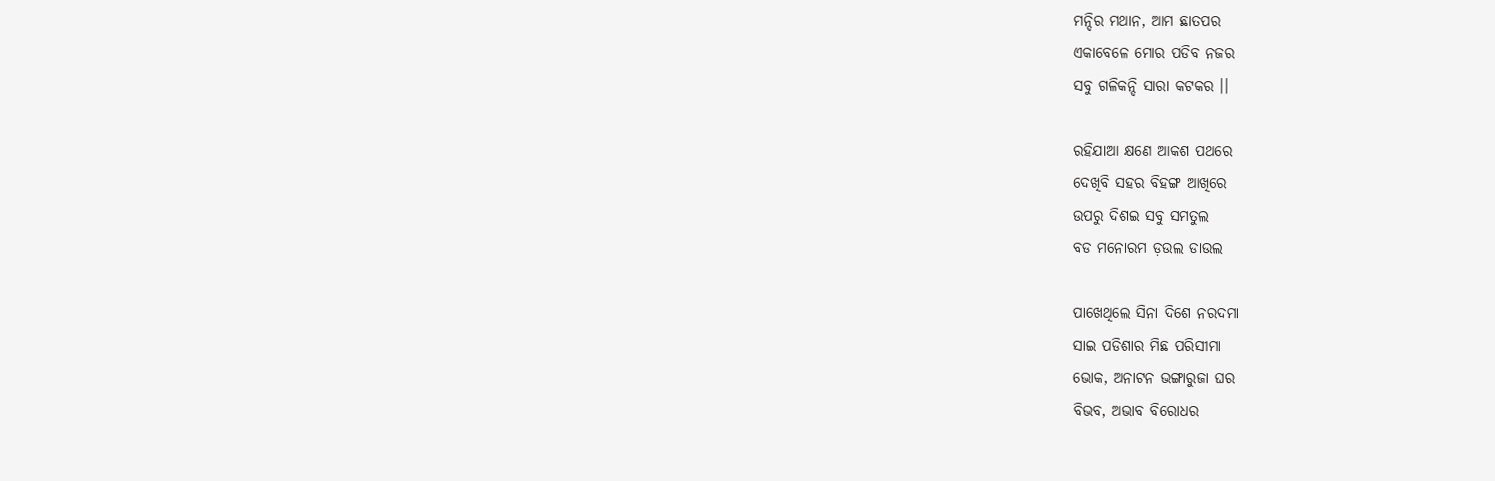ମନ୍ଦିର ମଥାନ, ଆମ ଛାତପର
ଏକାବେଳେ ମୋର ପଡିବ ନଜର
ସବୁ ଗଳିକନ୍ଦି ସାରା କଟକର ।।

ରହିଯାଆ କ୍ଷଣେ ଆକଶ ପଥରେ
ଦେଖିବି ସହର ବିହଙ୍ଗ ଆଖିରେ
ଉପରୁ ଦିଶଇ ସବୁ ସମତୁଲ
ବଡ ମନୋରମ ଡ଼ଉଲ ଡାଉଲ

ପାଖେଥିଲେ ସିନା ଦିଶେ ନରଦମା
ସାଇ ପଡିଶାର ମିଛ ପରିସୀମା
ଭୋକ, ଅନାଟନ ଭଙ୍ଗାରୁଜା ଘର
ବିଭବ, ଅଭାବ ବିରୋଧର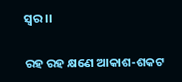ସ୍ୱର ।।

ରହ ରହ କ୍ଷଣେ ଆକାଶ-ଶକଟ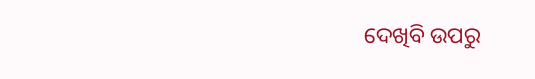ଦେଖିବି ଉପରୁ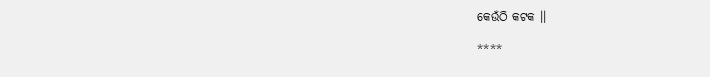କେଉଁଠି କଟକ ।।

****